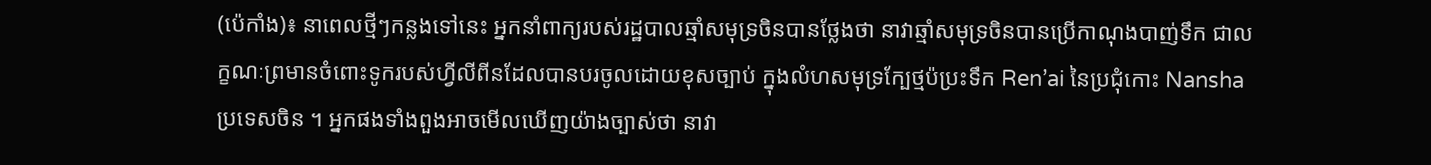(ប៉េកាំង)៖ នាពេលថ្មីៗកន្លងទៅនេះ អ្នកនាំពាក្យរបស់រដ្ឋបាលឆ្មាំសមុទ្រចិនបានថ្លែងថា នាវាឆ្មាំសមុទ្រចិនបានប្រើកាណុងបាញ់ទឹក ជាលក្ខណៈព្រមានចំពោះទូករបស់ហ្វីលីពីនដែលបានបរចូលដោយខុសច្បាប់ ក្នុងលំហសមុទ្រក្បែថ្មប៉ប្រះទឹក Ren’ai នៃប្រជុំកោះ Nansha ប្រទេសចិន ។ អ្នកផងទាំងពួងអាចមើលឃើញយ៉ាងច្បាស់ថា នាវា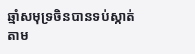ឆ្មាំសមុទ្រចិនបានទប់ស្កាត់តាម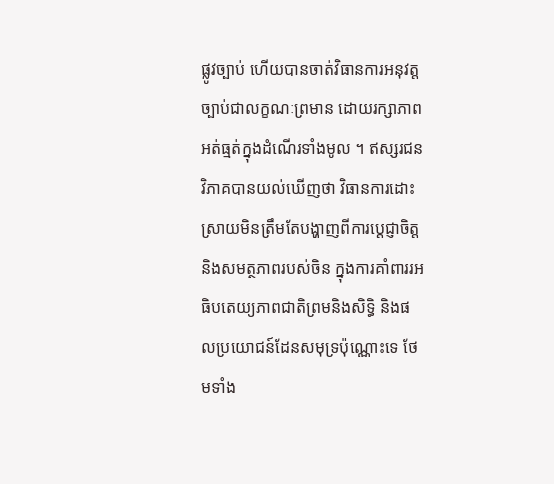ផ្លូវច្បាប់ ហើយបានចាត់វិធានការអនុវត្តច្បាប់ជាលក្ខណៈព្រមាន ដោយរក្សាភាពអត់ធ្មត់ក្នុងដំណើរទាំងមូល ។ ឥស្សរជនវិភាគបានយល់ឃើញថា វិធានការដោះស្រាយមិនត្រឹមតែបង្ហាញពីការប្តេជ្ញាចិត្ត និងសមត្ថភាពរបស់ចិន ក្នុងការគាំពាររអធិបតេយ្យភាពជាតិព្រមនិងសិទ្ធិ និងផលប្រយោជន៍ដែនសមុទ្រប៉ុណ្ណោះទេ ថែមទាំង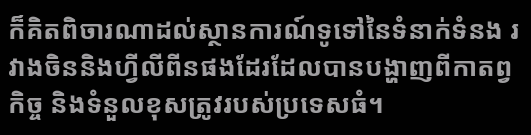ក៏គិតពិចារណាដល់ស្ថានការណ៍ទូទៅនៃទំនាក់ទំនង រវាងចិននិងហ្វីលីពីនផងដែរដែលបានបង្ហាញពីកាតព្វកិច្ច និងទំនួលខុសត្រូវរបស់ប្រទេសធំ។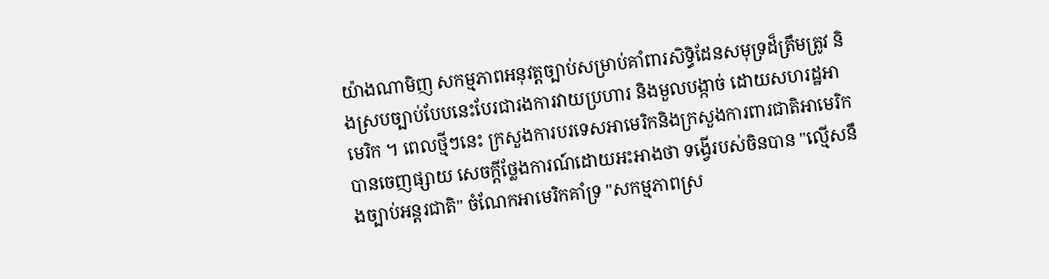យ៉ាងណាមិញ សកម្មភាពអនុវត្តច្បាប់សម្រាប់គាំពារសិទ្ធិដែនសមុទ្រដ៏ត្រឹមត្រូវ និងស្របច្បាប់បែបនេះបែរជារងការវាយប្រហារ និងមួលបង្កាច់ ដោយសហរដ្ឋអាមេរិក ។ ពេលថ្មីៗនេះ ក្រសួងការបរទេសអាមេរិកនិងក្រសួងការពារជាតិអាមេរិកបានចេញផ្សាយ សេចក្តីថ្លែងការណ៍ដោយអះអាងថា ទង្វើរបស់ចិនបាន "ល្មើសនឹងច្បាប់អន្តរជាតិ" ចំណែកអាមេរិកគាំទ្រ "សកម្មភាពស្រ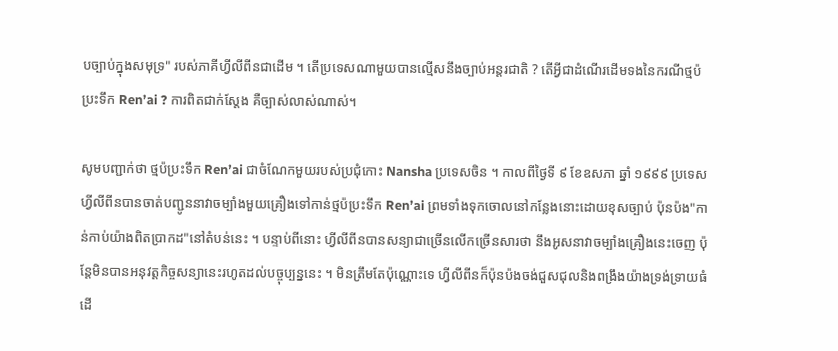បច្បាប់ក្នុងសមុទ្រ" របស់ភាគីហ្វីលីពីនជាដើម ។ តើប្រទេសណាមួយបានល្មើសនឹងច្បាប់អន្តរជាតិ ? តើអ្វីជាដំណើរដើមទងនៃករណីថ្មប៉ប្រះទឹក Ren’ai ? ការពិតជាក់ស្តែង គឺច្បាស់លាស់ណាស់។

សូមបញ្ជាក់ថា ថ្មប៉ប្រះទឹក Ren’ai ជាចំណែកមួយរបស់ប្រជុំកោះ Nansha ប្រទេសចិន ។ កាលពីថ្ងៃទី ៩ ខែឧសភា ឆ្នាំ ១៩៩៩ ប្រទេសហ្វីលីពីនបានចាត់បញ្ជូននាវាចម្បាំងមួយគ្រឿងទៅកាន់ថ្មប៉ប្រះទឹក Ren’ai ព្រមទាំងទុកចោលនៅកន្លែងនោះដោយខុសច្បាប់ ប៉ុនប៉ង"កាន់កាប់យ៉ាងពិតប្រាកដ"នៅតំបន់នេះ ។ បន្ទាប់ពីនោះ ហ្វីលីពីនបានសន្យាជាច្រើនលើកច្រើនសារថា នឹងអូសនាវាចម្បាំងគ្រឿងនេះចេញ ប៉ុន្តែមិនបានអនុវត្តកិច្ចសន្យានេះរហូតដល់បច្ចុប្បន្ននេះ ។ មិនត្រឹមតែប៉ុណ្ណោះទេ ហ្វីលីពីនក៏ប៉ុនប៉ងចង់ជួសជុលនិងពង្រឹងយ៉ាងទ្រង់ទ្រាយធំដើ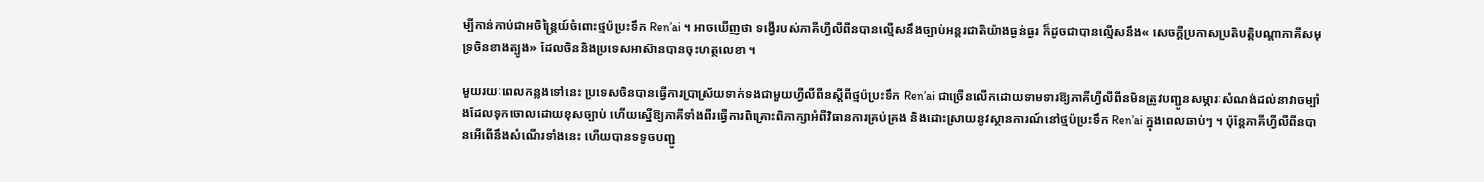ម្បីកាន់កាប់ជាអចិន្រៃ្តយ៍ចំពោះថ្មប៉ប្រះទឹក Ren’ai ។ អាចឃើញថា ទង្វើរបស់ភាគីហ្វីលីពីនបានល្មើសនឹងច្បាប់អន្តរជាតិយ៉ាងធ្ងន់ធ្ងរ ក៏ដូចជាបានលើ្មសនឹង« សេចកី្តប្រកាសប្រតិបតិ្តបណ្តាភាគីសមុទ្រចិនខាងត្បូង» ដែលចិននិងប្រទេសអាស៊ានបានចុះហត្ថលេខា ។

មួយរយៈពេលកន្លងទៅនេះ ប្រទេសចិនបានធ្វើការប្រាស្រ័យទាក់ទងជាមួយហ្វីលីពីនស្តីពីថ្មប៉ប្រះទឹក Ren’ai ជាច្រើនលើកដោយទាមទារឱ្យភាគីហ្វីលីពីនមិនត្រូវបញ្ជូនសម្ភារៈសំណង់ដល់នាវាចម្បាំងដែលទុកចោលដោយខុសច្បាប់ ហើយស្នើឱ្យភាគីទាំងពីរធ្វើការពិគ្រោះពិភាក្សាអំពីវិធានការគ្រប់គ្រង និងដោះស្រាយនូវស្ថានការណ៍នៅថ្មប៉ប្រះទឹក Ren’ai ក្នុងពេលឆាប់ៗ ។ ប៉ុន្តែភាគីហ្វីលីពីនបានអើពើនឹងសំណើរទាំងនេះ ហើយបានទទូចបញ្ជូ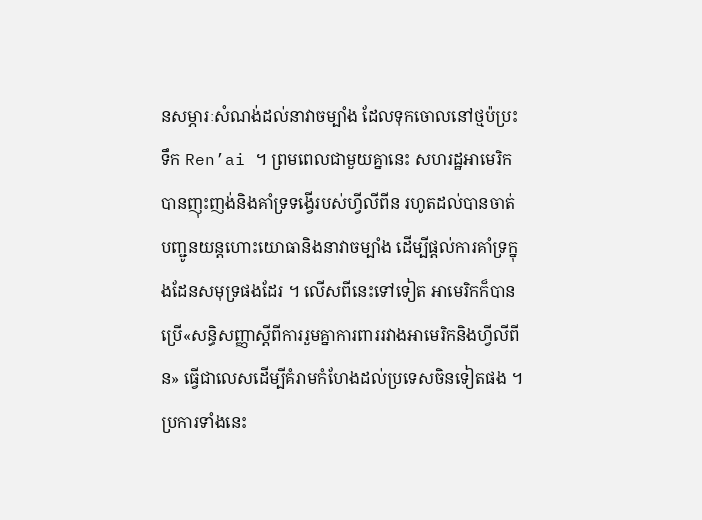នសម្ភារៈសំណង់ដល់នាវាចម្បាំង ដែលទុកចោលនៅថ្មប៉ប្រះទឹក Ren’ai ។ ព្រមពេលជាមួយគ្នានេះ សហរដ្ឋអាមេរិកបានញុះញង់និងគាំទ្រទង្វើរបស់ហ្វីលីពីន រហូតដល់បានចាត់បញ្ជូនយន្តហោះយោធានិងនាវាចម្បាំង ដើម្បីផ្តល់ការគាំទ្រក្នុងដែនសមុទ្រផងដែរ ។ លើសពីនេះទៅទៀត អាមេរិកក៏បានប្រើ«សន្ធិសញ្ញាស្តីពីការរួមគ្នាការពាររវាងអាមេរិកនិងហ្វីលីពីន» ធ្វើជាលេសដើម្បីគំរាមកំហែងដល់ប្រទេសចិនទៀតផង ។ ប្រការទាំងនេះ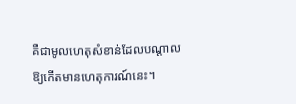គឺជាមូលហេតុសំខាន់ដែលបណ្តាលឱ្យកើតមានហេតុការណ៍នេះ។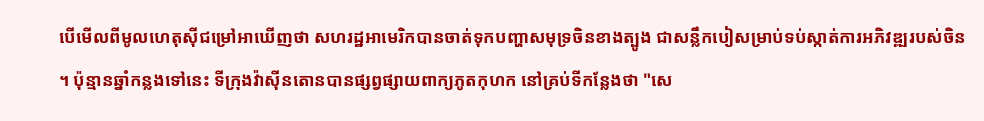បើមើលពីមូលហេតុស៊ីជម្រៅអាឃើញថា សហរដ្ឋអាមេរិកបានចាត់ទុកបញ្ហាសមុទ្រចិនខាងត្បូង ជាសន្លឹកបៀសម្រាប់ទប់ស្កាត់ការអភិវឌ្ឍរបស់ចិន ។ ប៉ុន្មានឆ្នាំកន្លងទៅនេះ ទីក្រុងវ៉ាស៊ីនតោនបានផ្សព្វផ្សាយពាក្យភូតកុហក នៅគ្រប់ទីកន្លែងថា "សេ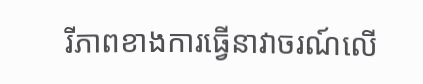រីភាពខាងការធ្វើនាវាចរណ៍លើ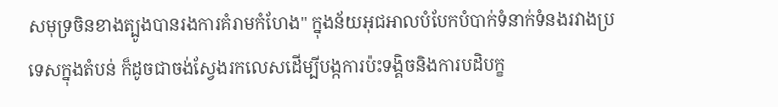សមុទ្រចិនខាងត្បូងបានរងការគំរាមកំហែង" ក្នុងន័យអុជអាលបំបែកបំបាក់ទំនាក់ទំនងរវាងប្រទេសក្នុងតំបន់ ក៏ដូចជាចង់ស្វែងរកលេសដើម្បីបង្កការប៉ះទង្គិចនិងការបដិបក្ខ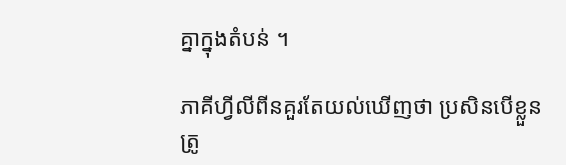គ្នាក្នុងតំបន់ ។

ភាគីហ្វីលីពីនគួរតែយល់ឃើញថា ប្រសិនបើខ្លួនត្រូ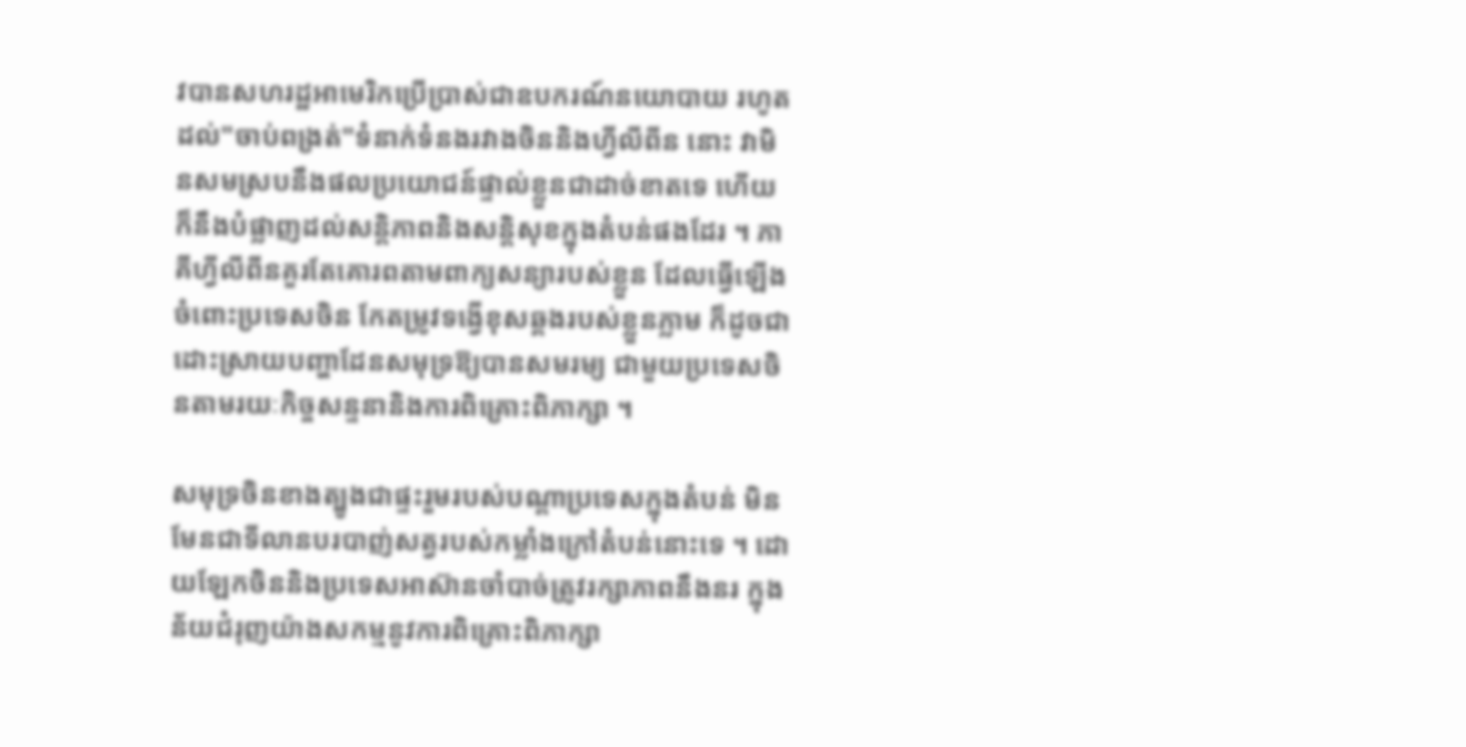វបានសហរដ្ឋអាមេរិកប្រើប្រាស់ជាឧបករណ៍នយោបាយ រហូតដល់"ចាប់ពង្រត់"ទំនាក់ទំនងរវាងចិននិងហ្វីលីពីន នោះ វាមិនសមស្របនឹងផលប្រយោជន៍ផ្ទាល់ខ្លួនជាដាច់ខាតទេ ហើយក៏នឹងបំផ្លាញដល់សន្តិភាពនិងសន្តិសុខក្នុងតំបន់ផងដែរ ។ ភាគីហ្វីលីពីនគួរតែគោរពតាមពាក្យសន្យារបស់ខ្លួន ដែលធ្វើឡើងចំពោះប្រទេសចិន កែតម្រូវទង្វើខុសឆ្គងរបស់ខ្លួនភ្លាម ក៏ដូចជាដោះស្រាយបញ្ហាដែនសមុទ្រឱ្យបានសមរម្យ ជាមួយប្រទេសចិនតាមរយៈកិច្ចសន្ទនានិងការពិគ្រោះពិភាក្សា ។

សមុទ្រចិនខាងត្បូងជាផ្ទះរួមរបស់បណ្តាប្រទេសក្នុងតំបន់ មិនមែនជាទីលានបរបាញ់សត្វរបស់កម្លាំងក្រៅតំបន់នោះទេ ។ ដោយឡែកចិននិងប្រទេសអាស៊ានចាំបាច់ត្រូវរក្សាភាពនឹងនរ ក្នុងន័យជំរុញយ៉ាងសកម្មនូវការពិគ្រោះពិភាក្សា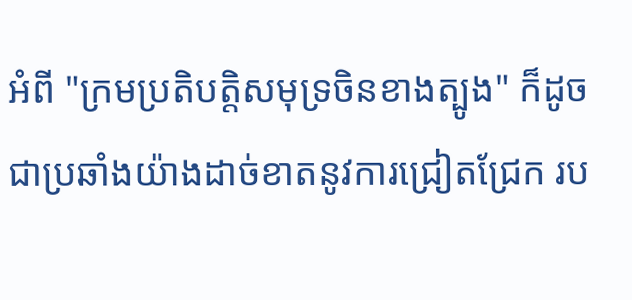អំពី "ក្រមប្រតិបត្តិសមុទ្រចិនខាងត្បូង" ក៏ដូចជាប្រឆាំងយ៉ាងដាច់ខាតនូវការជ្រៀតជ្រែក រប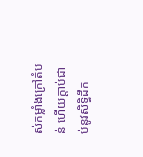ស់កម្លាំងក្រៅតំបន់ ហើយក្តាប់ជាប់នូវសិទ្ធិដឹក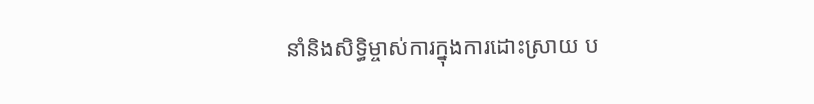នាំនិងសិទ្ធិម្ចាស់ការក្នុងការដោះស្រាយ ប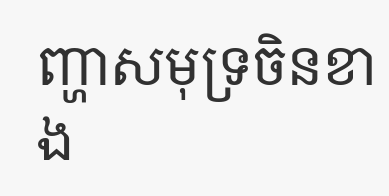ញ្ហាសមុទ្រចិនខាង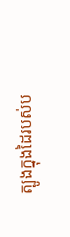ត្បូងក្នុងដៃរបស់ប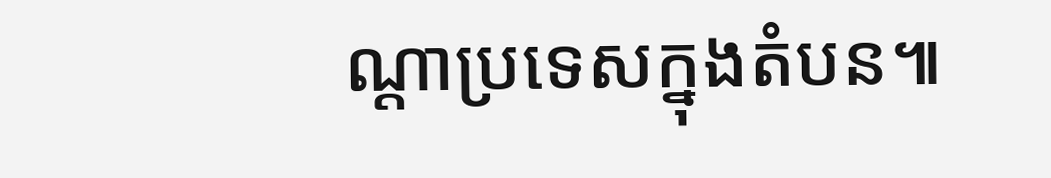ណ្តាប្រទេសក្នុងតំបន៕